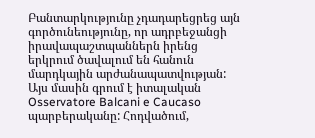Բանտարկությունը չդադարեցրեց այն գործունեությունը, որ ադրբեջանցի իրավապաշտպաններն իրենց երկրում ծավալում են հանուն մարդկային արժանապատվության: Այս մասին գրում է իտալական Osservatore Balcani e Caucaso պարբերականը: Հոդվածում,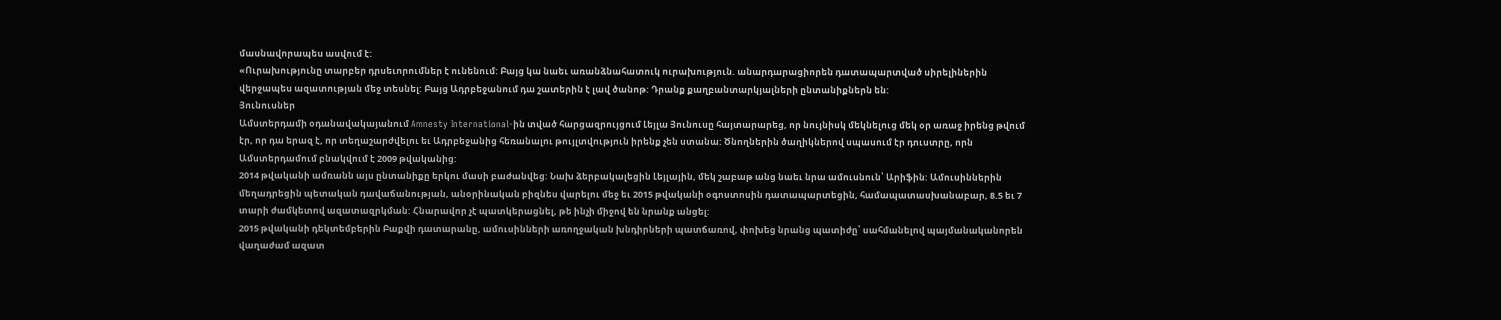մասնավորապես ասվում է:
«Ուրախությունը տարբեր դրսեւորումներ է ունենում: Բայց կա նաեւ առանձնահատուկ ուրախություն. անարդարացիորեն դատապարտված սիրելիներին վերջապես ազատության մեջ տեսնել: Բայց Ադրբեջանում դա շատերին է լավ ծանոթ: Դրանք քաղբանտարկյալների ընտանիքներն են:
Յունուսներ
Ամստերդամի օդանավակայանում Amnesty International-ին տված հարցազրույցում Լեյլա Յունուսը հայտարարեց, որ նույնիսկ մեկնելուց մեկ օր առաջ իրենց թվում էր, որ դա երազ է, որ տեղաշարժվելու եւ Ադրբեջանից հեռանալու թույլտվություն իրենք չեն ստանա: Ծնողներին ծաղիկներով սպասում էր դուստրը, որն Ամստերդամում բնակվում է 2009 թվականից:
2014 թվականի ամռանն այս ընտանիքը երկու մասի բաժանվեց: Նախ ձերբակալեցին Լեյլային, մեկ շաբաթ անց նաեւ նրա ամուսնուն՝ Արիֆին: Ամուսիններին մեղադրեցին պետական դավաճանության, անօրինական բիզնես վարելու մեջ եւ 2015 թվականի օգոստոսին դատապարտեցին, համապատասխանաբար, 8.5 եւ 7 տարի ժամկետով ազատազրկման: Հնարավոր չէ պատկերացնել, թե ինչի միջով են նրանք անցել:
2015 թվականի դեկտեմբերին Բաքվի դատարանը, ամուսինների առողջական խնդիրների պատճառով, փոխեց նրանց պատիժը՝ սահմանելով պայմանականորեն վաղաժամ ազատ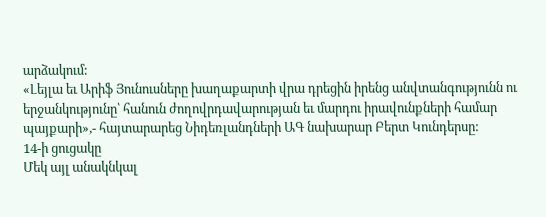արձակում:
«Լեյլա եւ Արիֆ Յունուսները խաղաքարտի վրա դրեցին իրենց անվտանգությունն ու երջանկությունը՝ հանուն ժողովրդավարության եւ մարդու իրավունքների համար պայքարի»,- հայտարարեց Նիդեռլանդների ԱԳ նախարար Բերտ Կունդերսը:
14-ի ցուցակը
Մեկ այլ անակնկալ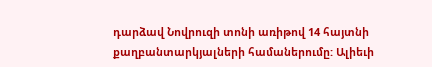դարձավ Նովրուզի տոնի առիթով 14 հայտնի քաղբանտարկյալների համաներումը: Ալիեւի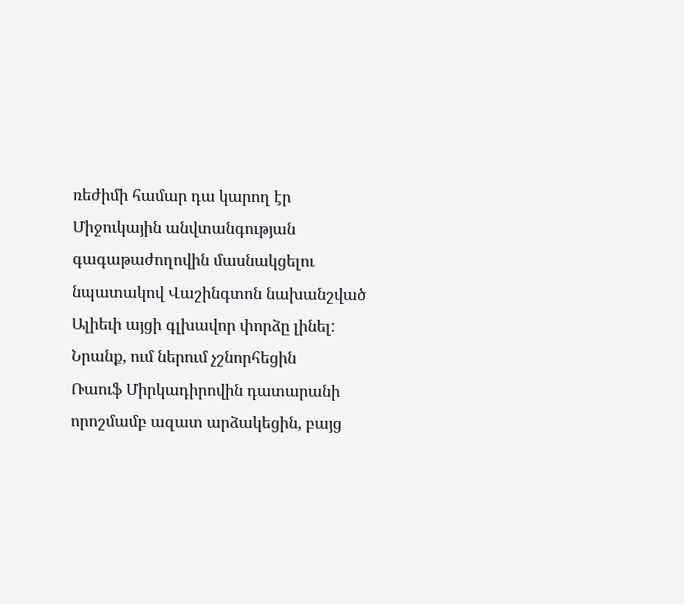ռեժիմի համար դա կարող էր Միջուկային անվտանգության գագաթաժողովին մասնակցելու նպատակով Վաշինգտոն նախանշված Ալիեւի այցի գլխավոր փորձը լինել:
Նրանք, ում ներում չշնորհեցին
Ռաուֆ Միրկադիրովին դատարանի որոշմամբ ազատ արձակեցին, բայց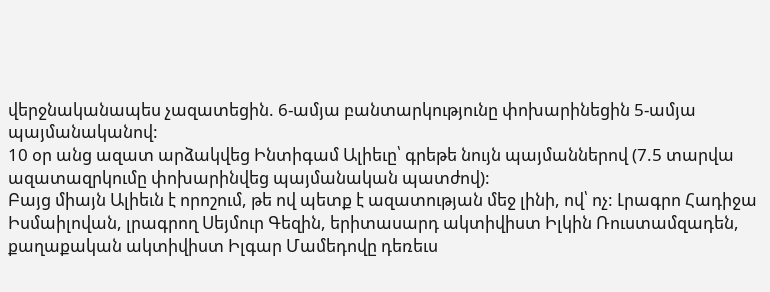վերջնականապես չազատեցին. 6-ամյա բանտարկությունը փոխարինեցին 5-ամյա պայմանականով:
10 օր անց ազատ արձակվեց Ինտիգամ Ալիեւը՝ գրեթե նույն պայմաններով (7.5 տարվա ազատազրկումը փոխարինվեց պայմանական պատժով):
Բայց միայն Ալիեւն է որոշում, թե ով պետք է ազատության մեջ լինի, ով՝ ոչ: Լրագրո Հադիջա Իսմաիլովան, լրագրող Սեյմուր Գեզին, երիտասարդ ակտիվիստ Իլկին Ռուստամզադեն, քաղաքական ակտիվիստ Իլգար Մամեդովը դեռեւս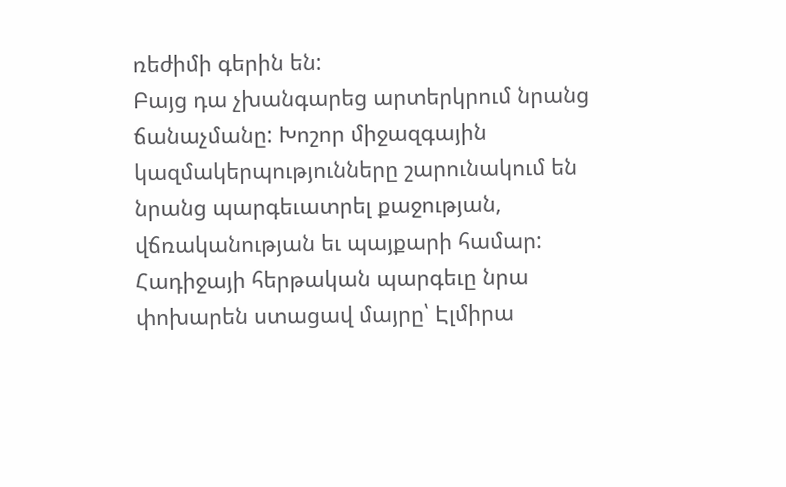ռեժիմի գերին են:
Բայց դա չխանգարեց արտերկրում նրանց ճանաչմանը: Խոշոր միջազգային կազմակերպությունները շարունակում են նրանց պարգեւատրել քաջության, վճռականության եւ պայքարի համար:
Հադիջայի հերթական պարգեւը նրա փոխարեն ստացավ մայրը՝ Էլմիրա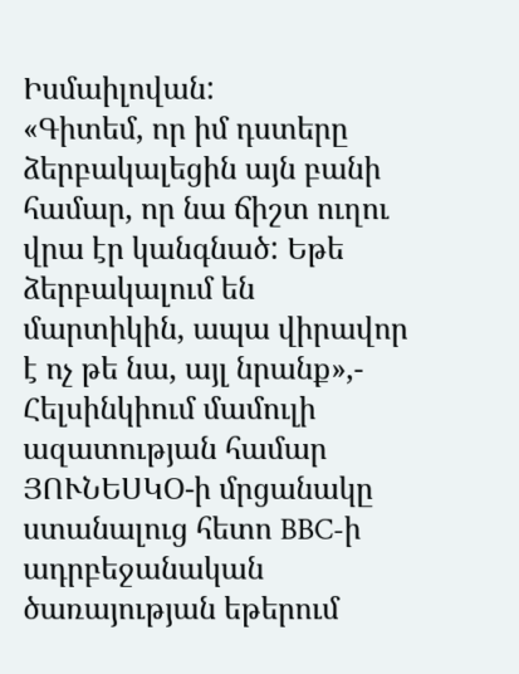Իսմաիլովան:
«Գիտեմ, որ իմ դստերը ձերբակալեցին այն բանի համար, որ նա ճիշտ ուղու վրա էր կանգնած: Եթե ձերբակալում են մարտիկին, ապա վիրավոր է ոչ թե նա, այլ նրանք»,- Հելսինկիում մամուլի ազատության համար ՅՈՒՆԵՍԿՕ-ի մրցանակը ստանալուց հետո BBC-ի ադրբեջանական ծառայության եթերում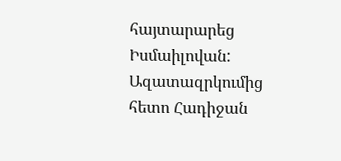հայտարարեց Իսմաիլովան:
Ազատազրկումից հետո Հադիջան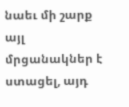նաեւ մի շարք այլ մրցանակներ է ստացել, այդ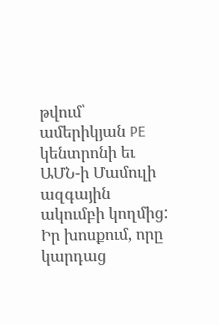թվում՝ ամերիկյան PE կենտրոնի եւ ԱՄՆ-ի Մամուլի ազգային ակումբի կողմից:
Իր խոսքում, որը կարդաց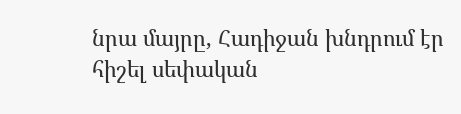նրա մայրը, Հադիջան խնդրում էր հիշել սեփական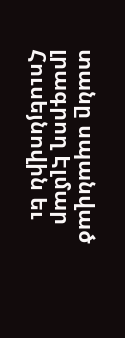տանը սպանված լրագրող Էլմար Հուսեյնովին եւ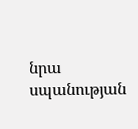նրա սպանության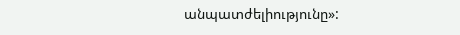անպատժելիությունը»: